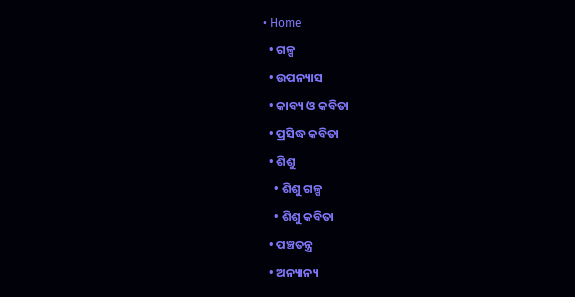• Home
  • ଗଳ୍ପ
  • ଉପନ୍ୟାସ
  • କାବ୍ୟ ଓ କବିତା
  • ପ୍ରସିଦ୍ଧ କବିତା
  • ଶିଶୁ
    • ଶିଶୁ ଗଳ୍ପ
    • ଶିଶୁ କବିତା
  • ପଞ୍ଚତନ୍ତ୍ର
  • ଅନ୍ୟାନ୍ୟ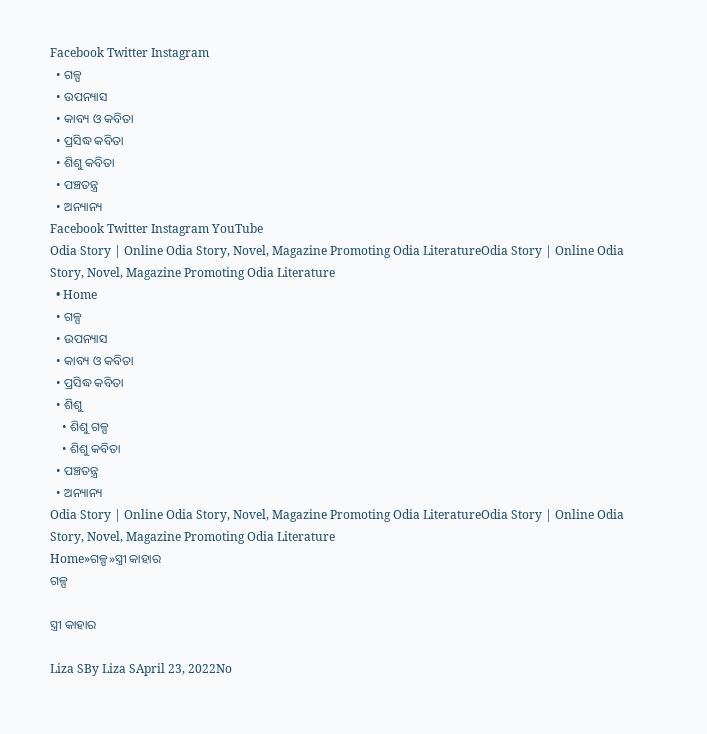Facebook Twitter Instagram
  • ଗଳ୍ପ
  • ଉପନ୍ୟାସ
  • କାବ୍ୟ ଓ କବିତା
  • ପ୍ରସିଦ୍ଧ କବିତା
  • ଶିଶୁ କବିତା
  • ପଞ୍ଚତନ୍ତ୍ର
  • ଅନ୍ୟାନ୍ୟ
Facebook Twitter Instagram YouTube
Odia Story | Online Odia Story, Novel, Magazine Promoting Odia LiteratureOdia Story | Online Odia Story, Novel, Magazine Promoting Odia Literature
  • Home
  • ଗଳ୍ପ
  • ଉପନ୍ୟାସ
  • କାବ୍ୟ ଓ କବିତା
  • ପ୍ରସିଦ୍ଧ କବିତା
  • ଶିଶୁ
    • ଶିଶୁ ଗଳ୍ପ
    • ଶିଶୁ କବିତା
  • ପଞ୍ଚତନ୍ତ୍ର
  • ଅନ୍ୟାନ୍ୟ
Odia Story | Online Odia Story, Novel, Magazine Promoting Odia LiteratureOdia Story | Online Odia Story, Novel, Magazine Promoting Odia Literature
Home»ଗଳ୍ପ»ସ୍ତ୍ରୀ କାହାର
ଗଳ୍ପ

ସ୍ତ୍ରୀ କାହାର

Liza SBy Liza SApril 23, 2022No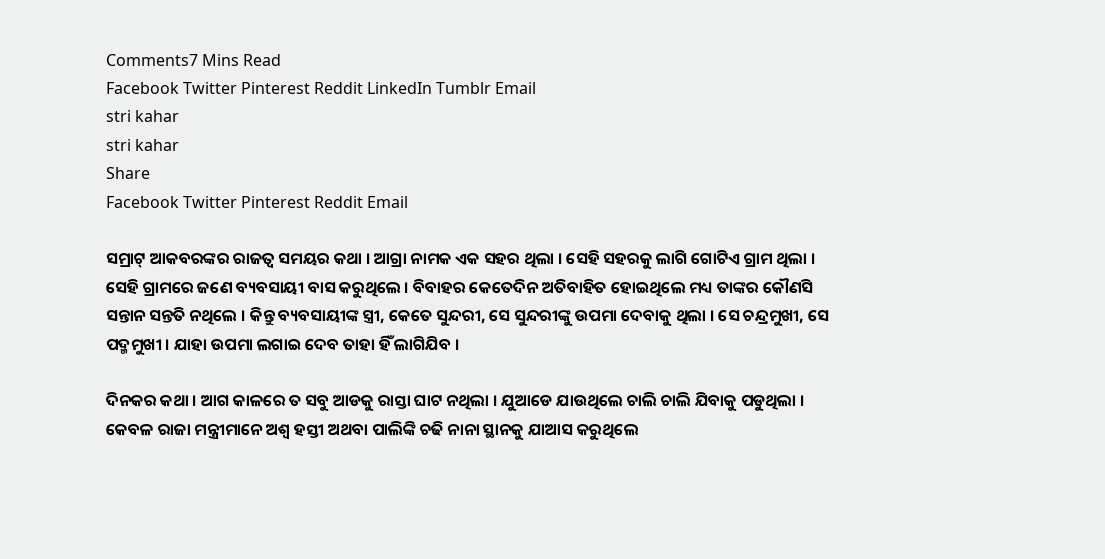Comments7 Mins Read
Facebook Twitter Pinterest Reddit LinkedIn Tumblr Email
stri kahar
stri kahar
Share
Facebook Twitter Pinterest Reddit Email

ସମ୍ରାଟ୍ ଆକବରଙ୍କର ରାଜତ୍ୱ ସମୟର କଥା । ଆଗ୍ରା ନାମକ ଏକ ସହର ଥିଲା । ସେହି ସହରକୁ ଲାଗି ଗୋଟିଏ ଗ୍ରାମ ଥିଲା । ସେହି ଗ୍ରାମରେ ଜଣେ ବ୍ୟବସାୟୀ ବାସ କରୁଥିଲେ । ବିବାହର କେତେଦିନ ଅତିବାହିତ ହୋଇଥିଲେ ମଧ୍ୟ ତାଙ୍କର କୌଣସି ସନ୍ତାନ ସନ୍ତତି ନଥିଲେ । କିନ୍ତୁ ବ୍ୟବସାୟୀଙ୍କ ସ୍ତ୍ରୀ, କେତେ ସୁନ୍ଦରୀ, ସେ ସୁନ୍ଦରୀଙ୍କୁ ଉପମା ଦେବାକୁ ଥିଲା । ସେ ଚନ୍ଦ୍ରମୁଖୀ, ସେ ପଦ୍ମମୁଖୀ । ଯାହା ଉପମା ଲଗାଇ ଦେବ ତାହା ହିଁ ଲାଗିଯିବ ।

ଦିନକର କଥା । ଆଗ କାଳରେ ତ ସବୁ ଆଡକୁ ରାସ୍ତା ଘାଟ ନଥିଲା । ଯୁଆଡେ ଯାଉଥିଲେ ଚାଲି ଚାଲି ଯିବାକୁ ପଡୁଥିଲା । କେବଳ ରାଜା ମନ୍ତ୍ରୀମାନେ ଅଶ୍ୱ ହସ୍ତୀ ଅଥବା ପାଲିଙ୍କି ଚଢି ନାନା ସ୍ଥାନକୁ ଯାଆସ କରୁଥିଲେ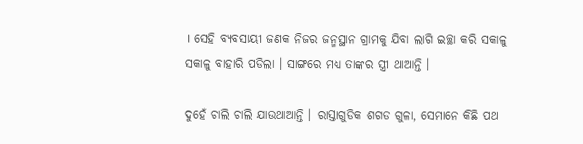। ସେହି ବ୍ୟବସାୟୀ ଜଣକ ନିଜର ଜନ୍ମସ୍ଥାନ ଗ୍ରାମକୁ ଯିବା ଲାଗି ଇଚ୍ଛା କରି ସକାଳୁ ସକାଳୁ ବାହାରି ପଡିଲା । ସାଙ୍ଗରେ ମଧ୍ୟ ତାଙ୍କର ସ୍ତ୍ରୀ ଥାଆନ୍ତି ।

ଦୁହେଁ ଚାଲି ଚାଲି ଯାଉଥାଆନ୍ତି । ରାସ୍ତାଗୁଡିକ ଶଗଡ ଗୁଳା, ସେମାନେ କିଛି ପଥ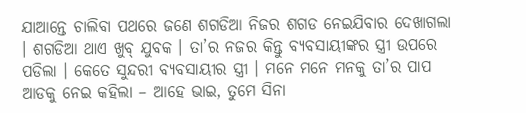ଯାଆନ୍ତେ ଚାଲିବା ପଥରେ ଜଣେ ଶଗଡିଆ ନିଜର ଶଗଡ ନେଇଯିବାର ଦେଖାଗଲା । ଶଗଡିଆ ଥାଏ ଖୁବ୍ ଯୁବକ । ତା’ର ନଜର କିନ୍ତୁ ବ୍ୟବସାୟୀଙ୍କର ସ୍ତ୍ରୀ ଉପରେ ପଡିଲା । କେତେ ସୁନ୍ଦରୀ ବ୍ୟବସାୟୀର ସ୍ତ୍ରୀ । ମନେ ମନେ ମନକୁ ତା’ର ପାପ ଆଡକୁ ନେଇ କହିଲା – ଆହେ ଭାଇ, ତୁମେ ସିନା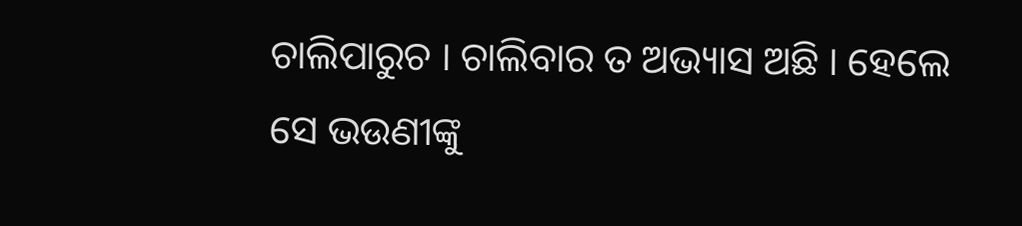ଚାଲିପାରୁଚ । ଚାଲିବାର ତ ଅଭ୍ୟାସ ଅଛି । ହେଲେ ସେ ଭଉଣୀଙ୍କୁ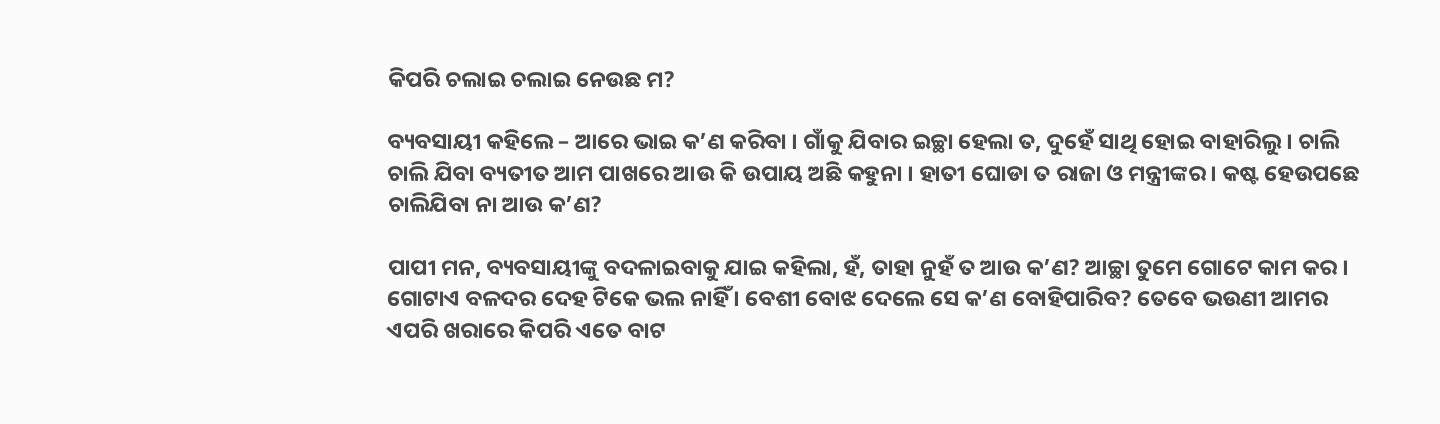କିପରି ଚଲାଇ ଚଲାଇ ନେଉଛ ମ?

ବ୍ୟବସାୟୀ କହିଲେ – ଆରେ ଭାଇ କ’ଣ କରିବା । ଗାଁକୁ ଯିବାର ଇଚ୍ଛା ହେଲା ତ, ଦୁହେଁ ସାଥି ହୋଇ ବାହାରିଲୁ । ଚାଲି ଚାଲି ଯିବା ବ୍ୟତୀତ ଆମ ପାଖରେ ଆଉ କି ଉପାୟ ଅଛି କହୁନା । ହାତୀ ଘୋଡା ତ ରାଜା ଓ ମନ୍ତ୍ରୀଙ୍କର । କଷ୍ଟ ହେଉପଛେ ଚାଲିଯିବା ନା ଆଉ କ’ଣ?

ପାପୀ ମନ, ବ୍ୟବସାୟୀଙ୍କୁ ବଦଳାଇବାକୁ ଯାଇ କହିଲା, ହଁ, ତାହା ନୁହଁ ତ ଆଉ କ’ଣ? ଆଚ୍ଛା ତୁମେ ଗୋଟେ କାମ କର । ଗୋଟାଏ ବଳଦର ଦେହ ଟିକେ ଭଲ ନାହିଁ । ବେଶୀ ବୋଝ ଦେଲେ ସେ କ’ଣ ବୋହିପାରିବ? ତେବେ ଭଉଣୀ ଆମର ଏପରି ଖରାରେ କିପରି ଏତେ ବାଟ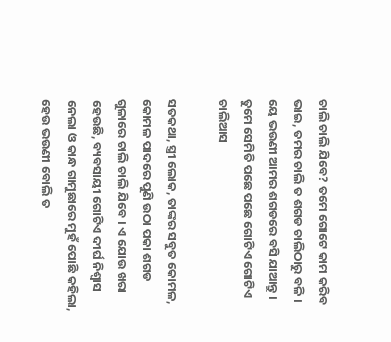ଚାଲି ଚାଲି ଯିବେ? ତମେ ଗୋଟେ କାମ କରିବ ଭାଇ, ତମର ଚାଲି ତ ଶଗଡ ଚାଲିଠାରୁ ବଳି । ୟେ ଭଉଣୀ ଆମର ଶଗଡରେ ବସି ଯାଆନ୍ତୁ । ତୁମେ ସେମିତି ପଛେ ପଛେ ଗୋଟିଏ ଗୋଟିଏ ଚାଲିଆସ

ସତକଥା, ସ୍ତ୍ରୀ ଲୋକ, ତାଙ୍କର ସବୁତ କୋମଳ, କୋମଳ ପାଦରେ ପୁଣି ଉଠା ପକା ଶଗଡ ଗୁଳାରେ ଚାଲି ଚାଲି ଯିବେ । ଏ ଯୋଉ ଖରା ହେଉଛି, ବ୍ୟବସାୟୀ ଗୋଟିଏ ଦୀର୍ଘ ନିଶ୍ୱାସ ନେଲା ଓ କାନ୍ଧ ଗାମୁଛାରେ ମୁହଁ ପୋଛି କହିଲା, ହେଉ ଭଉଣୀ ବୋଲି ତ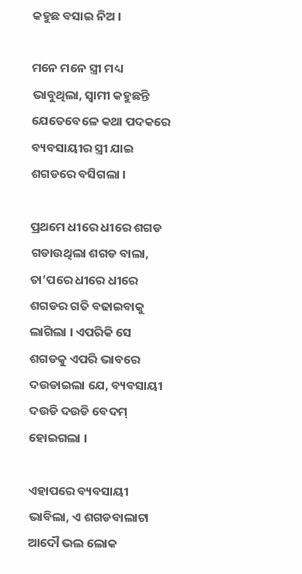କହୁଛ ବସାଇ ନିଅ ।

ମନେ ମନେ ସ୍ତ୍ରୀ ମଧ୍ୟ ଭାବୁଥିଲା, ସ୍ୱାମୀ କହୁଛନ୍ତି ଯେତେବେଳେ କଥା ପଦକରେ ବ୍ୟବସାୟୀର ସ୍ତ୍ରୀ ଯାଇ ଶଗଡରେ ବସିଗଲା ।

ପ୍ରଥମେ ଧୀରେ ଧୀରେ ଶଗଡ ଗଡାଉଥିଲା ଶଗଡ ବାଲା, ତା’ପରେ ଧୀରେ ଧୀରେ ଶଗଡର ଗତି ବଢାଇବାକୁ ଲାଗିଲା । ଏପରିକି ସେ ଶଗଡକୁ ଏପରି ଭାବରେ ଦଉଡାଇଲା ଯେ, ବ୍ୟବସାୟୀ ଦଉଡି ଦଉଡି ବେଦମ୍ ହୋଇଗଲା ।

ଏହାପରେ ବ୍ୟବସାୟୀ ଭାବିଲା, ଏ ଶଗଡବାଲାଟା ଆଦୌ ଭଲ ଲୋକ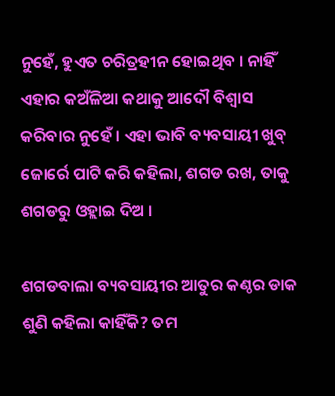ନୁହେଁ, ହୁଏତ ଚରିତ୍ରହୀନ ହୋଇଥିବ । ନାହିଁ ଏହାର କଅଁଳିଆ କଥାକୁ ଆଦୌ ବିଶ୍ୱାସ କରିବାର ନୁହେଁ । ଏହା ଭାବି ବ୍ୟବସାୟୀ ଖୁବ୍ ଜୋର୍ରେ ପାଟି କରି କହିଲା, ଶଗଡ ରଖ, ତାକୁ ଶଗଡରୁ ଓହ୍ଲାଇ ଦିଅ ।

ଶଗଡବାଲା ବ୍ୟବସାୟୀର ଆତୁର କଣ୍ଠର ଡାକ ଶୁଣି କହିଲା କାହିଁକି? ତମ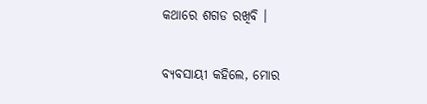କଥାରେ ଶଗଡ ରଖିବି ।

ବ୍ୟବସାୟୀ କହିଲେ, ମୋର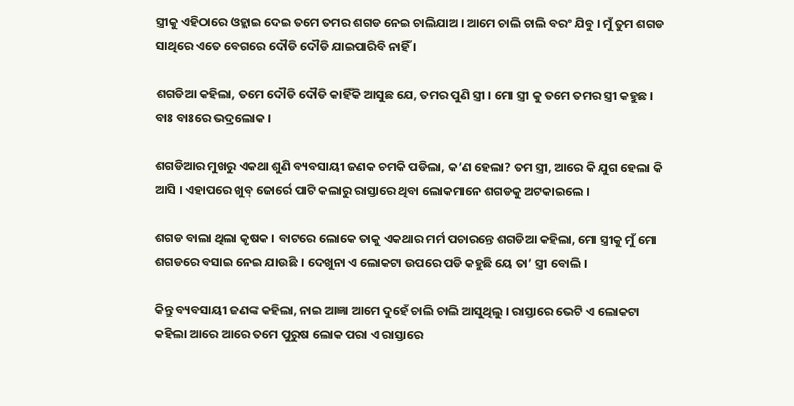ସ୍ତ୍ରୀକୁ ଏହିଠାରେ ଓହ୍ଲାଇ ଦେଇ ତମେ ତମର ଶଗଡ ନେଇ ଚାଲିଯାଅ । ଆମେ ଚାଲି ଚାଲି ବରଂ ଯିବୁ । ମୁଁ ତୁମ ଶଗଡ ସାଥିରେ ଏତେ ବେଗରେ ଦୌଡି ଦୌଡି ଯାଇପାରିବି ନାହିଁ ।

ଶଗଡିଆ କହିଲା, ତମେ ଦୌଡି ଦୌଡି କାହିଁକି ଆସୁଛ ଯେ, ତମର ପୁଣି ସ୍ତ୍ରୀ । ମୋ ସ୍ତ୍ରୀ କୁ ତମେ ତମର ସ୍ତ୍ରୀ କହୁଛ । ବାଃ ବାଃରେ ଭଦ୍ରଲୋକ ।

ଶଗଡିଆର ମୁଖରୁ ଏକଥା ଶୁଣି ବ୍ୟବସାୟୀ ଜଣକ ଚମକି ପଡିଲା, କ’ଣ ହେଲା? ତମ ସ୍ତ୍ରୀ, ଆରେ କି ଯୁଗ ହେଲା କି ଆସି । ଏହାପରେ ଖୁବ୍ ଜୋର୍ରେ ପାଟି କଲାରୁ ରାସ୍ତାରେ ଥିବା ଲୋକମାନେ ଶଗଡକୁ ଅଟକାଇଲେ ।

ଶଗଡ ବାଲା ଥିଲା କୃଷକ । ବାଟରେ ଲୋକେ ତାକୁ ଏକଥାର ମର୍ମ ପଚାରନ୍ତେ ଶଗଡିଆ କହିଲା, ମୋ ସ୍ତ୍ରୀକୁ ମୁଁ ମୋ ଶଗଡରେ ବସାଇ ନେଇ ଯାଉଛି । ଦେଖୁନା ଏ ଲୋକଟା ଉପରେ ପଡି କହୁଛି ୟେ ତା’ ସ୍ତ୍ରୀ ବୋଲି ।

କିନ୍ତୁ ବ୍ୟବସାୟୀ ଜଣଙ୍କ କହିଲା, ନାଇ ଆଜ୍ଞା ଆମେ ଦୁହେଁ ଚାଲି ଚାଲି ଆସୁଥିଲୁ । ରାସ୍ତାରେ ଭେଟି ଏ ଲୋକଟା କହିଲା ଆରେ ଆରେ ତମେ ପୁରୁଷ ଲୋକ ପରା ଏ ରାସ୍ତାରେ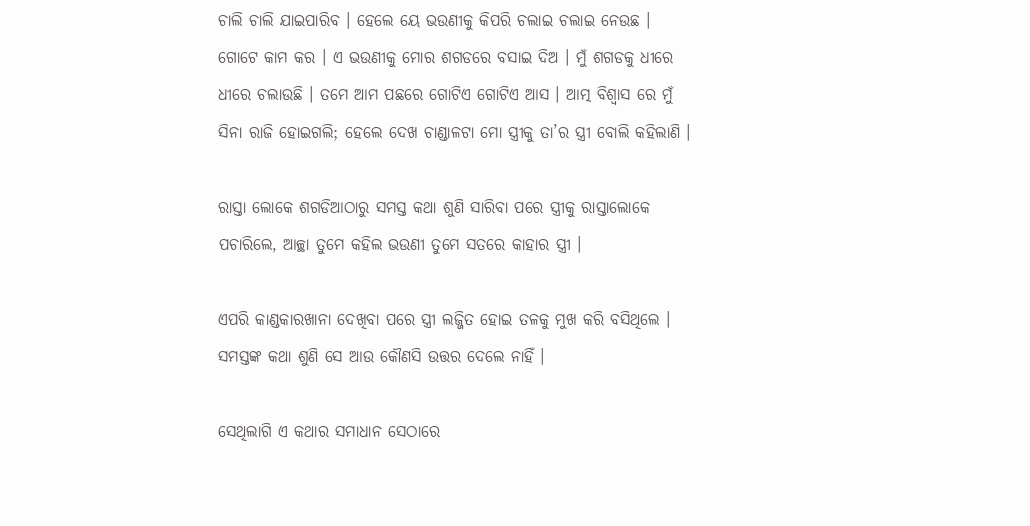ଚାଲି ଚାଲି ଯାଇପାରିବ । ହେଲେ ୟେ ଭଉଣୀକୁ କିପରି ଚଲାଇ ଚଲାଇ ନେଉଛ । ଗୋଟେ କାମ କର । ଏ ଭଉଣୀକୁ ମୋର ଶଗଡରେ ବସାଇ ଦିଅ । ମୁଁ ଶଗଡକୁ ଧୀରେ ଧୀରେ ଚଲାଉଛି । ତମେ ଆମ ପଛରେ ଗୋଟିଏ ଗୋଟିଏ ଆସ । ଆତ୍ମ ବିଶ୍ୱାସ ରେ ମୁଁ ସିନା ରାଜି ହୋଇଗଲି; ହେଲେ ଦେଖ ଚାଣ୍ଡାଳଟା ମୋ ସ୍ତ୍ରୀକୁ ତା’ର ସ୍ତ୍ରୀ ବୋଲି କହିଲାଣି ।

ରାସ୍ତା ଲୋକେ ଶଗଡିଆଠାରୁ ସମସ୍ତ କଥା ଶୁଣି ସାରିବା ପରେ ସ୍ତ୍ରୀକୁ ରାସ୍ତାଲୋକେ ପଚାରିଲେ, ଆଚ୍ଛା ତୁମେ କହିଲ ଭଉଣୀ ତୁମେ ସତରେ କାହାର ସ୍ତ୍ରୀ ।

ଏପରି କାଣ୍ଡକାରଖାନା ଦେଖିବା ପରେ ସ୍ତ୍ରୀ ଲଜ୍ଜିତ ହୋଇ ତଳକୁ ମୁଖ କରି ବସିଥିଲେ । ସମସ୍ତଙ୍କ କଥା ଶୁଣି ସେ ଆଉ କୌଣସି ଉତ୍ତର ଦେଲେ ନାହିଁ ।

ସେଥିଲାଗି ଏ କଥାର ସମାଧାନ ସେଠାରେ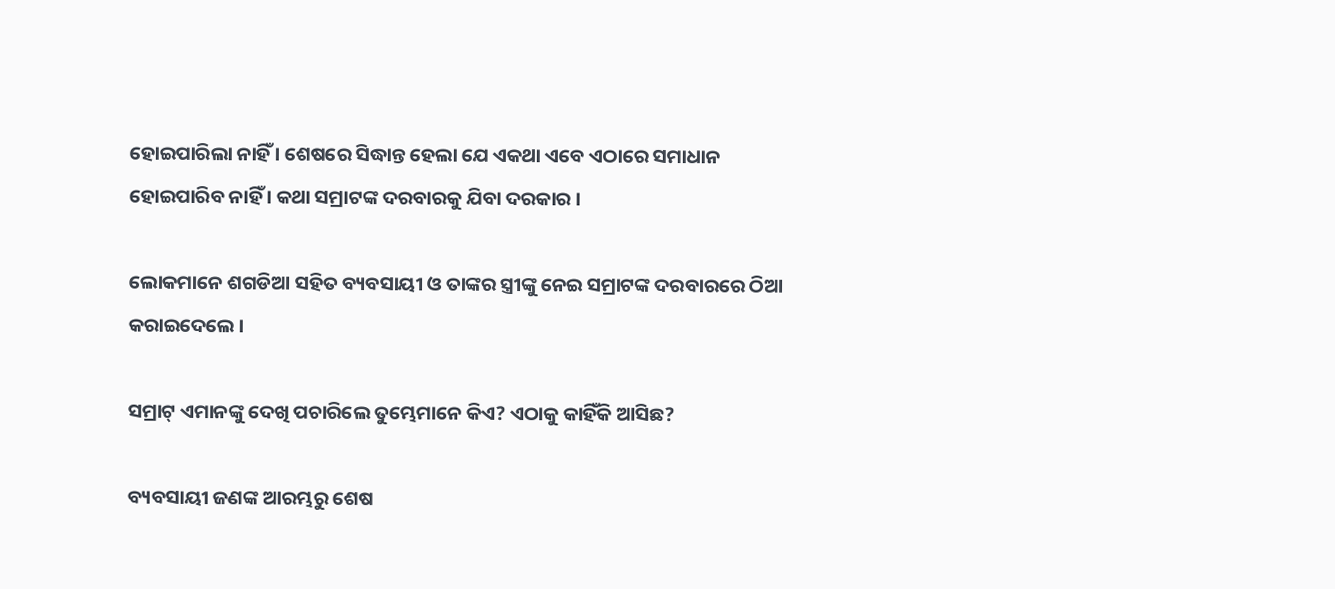ହୋଇପାରିଲା ନାହିଁ । ଶେଷରେ ସିଦ୍ଧାନ୍ତ ହେଲା ଯେ ଏକଥା ଏବେ ଏଠାରେ ସମାଧାନ ହୋଇପାରିବ ନାହିଁ । କଥା ସମ୍ରାଟଙ୍କ ଦରବାରକୁ ଯିବା ଦରକାର ।

ଲୋକମାନେ ଶଗଡିଆ ସହିତ ବ୍ୟବସାୟୀ ଓ ତାଙ୍କର ସ୍ତ୍ରୀଙ୍କୁ ନେଇ ସମ୍ରାଟଙ୍କ ଦରବାରରେ ଠିଆ କରାଇଦେଲେ ।

ସମ୍ରାଟ୍ ଏମାନଙ୍କୁ ଦେଖି ପଚାରିଲେ ତୁମ୍ଭେମାନେ କିଏ? ଏଠାକୁ କାହିଁକି ଆସିଛ?

ବ୍ୟବସାୟୀ ଜଣଙ୍କ ଆରମ୍ଭରୁ ଶେଷ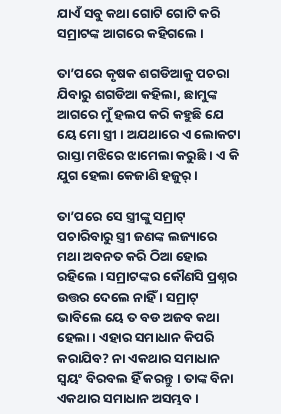ଯାଏଁ ସବୁ କଥା ଗୋଟି ଗୋଟି କରି ସମ୍ରାଟଙ୍କ ଆଗରେ କହିଗଲେ ।

ତା’ପରେ କୃଷକ ଶଗଡିଆକୁ ପଚରା ଯିବାରୁ ଶଗଡିଆ କହିଲା, ଛାମୁଙ୍କ ଆଗରେ ମୁଁ ହଲପ କରି କହୁଛି ଯେ ୟେ ମୋ ସ୍ତ୍ରୀ । ଅଯଥାରେ ଏ ଲୋକଟା ରାସ୍ତା ମଝିରେ ଝାମେଲା କରୁଛି । ଏ କି ଯୁଗ ହେଲା କେଜାଣି ହଜୁର୍ ।

ତା’ପରେ ସେ ସ୍ତ୍ରୀଙ୍କୁ ସମ୍ରାଟ୍ ପଚାରିବାରୁ ସ୍ତ୍ରୀ ଜଣଙ୍କ ଲଜ୍ୟାରେ ମଥା ଅବନତ କରି ଠିଆ ହୋଇ ରହିଲେ । ସମ୍ରାଟଙ୍କର କୌଣସି ପ୍ରଶ୍ନର ଉତ୍ତର ଦେଲେ ନାହିଁ । ସମ୍ରାଟ୍ ଭାବିଲେ ୟେ ତ ବଡ ଅଜବ କଥା ହେଲା । ଏହାର ସମାଧାନ କିପରି କରାଯିବ? ନା ଏକଥାର ସମାଧାନ ସ୍ୱୟଂ ବିରବଲ ହିଁ କରନ୍ତୁ । ତାଙ୍କ ବିନା ଏକଥାର ସମାଧାନ ଅସମ୍ଭବ ।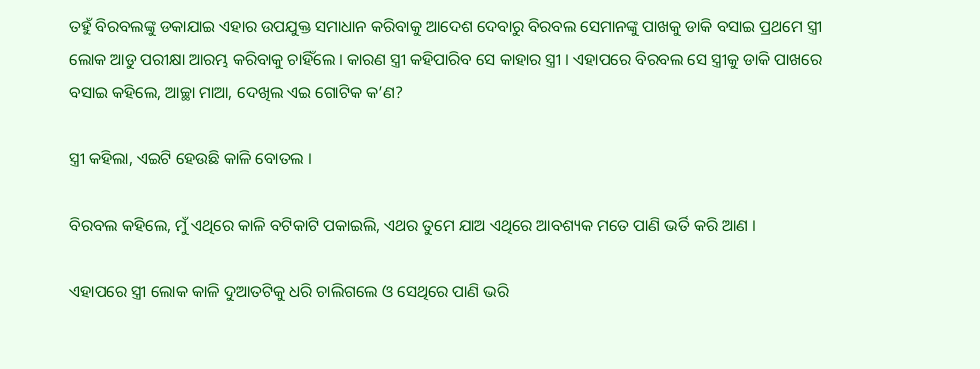ତହୁଁ ବିରବଲଙ୍କୁ ଡକାଯାଇ ଏହାର ଉପଯୁକ୍ତ ସମାଧାନ କରିବାକୁ ଆଦେଶ ଦେବାରୁ ବିରବଲ ସେମାନଙ୍କୁ ପାଖକୁ ଡାକି ବସାଇ ପ୍ରଥମେ ସ୍ତ୍ରୀ ଲୋକ ଆଡୁ ପରୀକ୍ଷା ଆରମ୍ଭ କରିବାକୁ ଚାହିଁଲେ । କାରଣ ସ୍ତ୍ରୀ କହିପାରିବ ସେ କାହାର ସ୍ତ୍ରୀ । ଏହାପରେ ବିରବଲ ସେ ସ୍ତ୍ରୀକୁ ଡାକି ପାଖରେ ବସାଇ କହିଲେ, ଆଚ୍ଛା ମାଆ, ଦେଖିଲ ଏଇ ଗୋଟିକ କ’ଣ?

ସ୍ତ୍ରୀ କହିଲା, ଏଇଟି ହେଉଛି କାଳି ବୋତଲ ।

ବିରବଲ କହିଲେ, ମୁଁ ଏଥିରେ କାଳି ବଟିକାଟି ପକାଇଲି, ଏଥର ତୁମେ ଯାଅ ଏଥିରେ ଆବଶ୍ୟକ ମତେ ପାଣି ଭର୍ତି କରି ଆଣ ।

ଏହାପରେ ସ୍ତ୍ରୀ ଲୋକ କାଳି ଦୁଆତଟିକୁ ଧରି ଚାଲିଗଲେ ଓ ସେଥିରେ ପାଣି ଭରି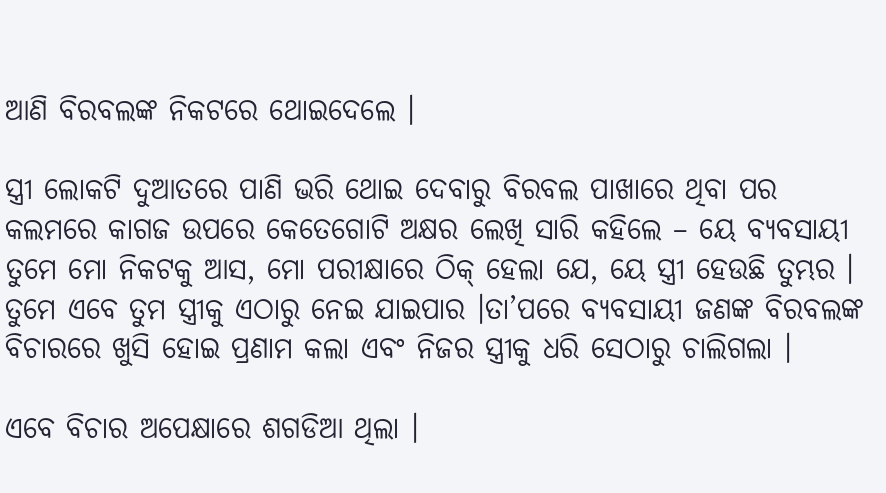ଆଣି ବିରବଲଙ୍କ ନିକଟରେ ଥୋଇଦେଲେ ।

ସ୍ତ୍ରୀ ଲୋକଟି ଦୁଆତରେ ପାଣି ଭରି ଥୋଇ ଦେବାରୁ ବିରବଲ ପାଖାରେ ଥିବା ପର କଲମରେ କାଗଜ ଉପରେ କେତେଗୋଟି ଅକ୍ଷର ଲେଖି ସାରି କହିଲେ – ୟେ ବ୍ୟବସାୟୀ ତୁମେ ମୋ ନିକଟକୁ ଆସ, ମୋ ପରୀକ୍ଷାରେ ଠିକ୍ ହେଲା ଯେ, ୟେ ସ୍ତ୍ରୀ ହେଉଛି ତୁମ୍ଭର । ତୁମେ ଏବେ ତୁମ ସ୍ତ୍ରୀକୁ ଏଠାରୁ ନେଇ ଯାଇପାର ।ତା’ପରେ ବ୍ୟବସାୟୀ ଜଣଙ୍କ ବିରବଲଙ୍କ ବିଚାରରେ ଖୁସି ହୋଇ ପ୍ରଣାମ କଲା ଏବଂ ନିଜର ସ୍ତ୍ରୀକୁ ଧରି ସେଠାରୁ ଚାଲିଗଲା ।

ଏବେ ବିଚାର ଅପେକ୍ଷାରେ ଶଗଡିଆ ଥିଲା ।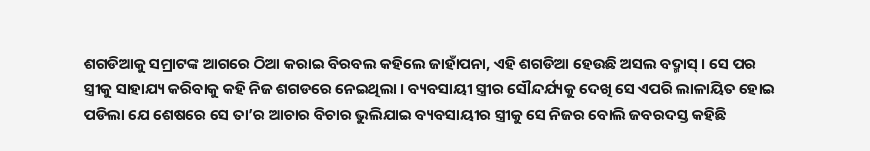ଶଗଡିଆକୁ ସମ୍ରାଟଙ୍କ ଆଗରେ ଠିଆ କରାଇ ବିରବଲ କହିଲେ ଜାହାଁପନା, ଏହି ଶଗଡିଆ ହେଉଛି ଅସଲ ବଦ୍ମାସ୍ । ସେ ପର ସ୍ତ୍ରୀକୁ ସାହାଯ୍ୟ କରିବାକୁ କହି ନିଜ ଶଗଡରେ ନେଇଥିଲା । ବ୍ୟବସାୟୀ ସ୍ତ୍ରୀର ସୌନ୍ଦର୍ଯ୍ୟକୁ ଦେଖି ସେ ଏପରି ଲାଳାୟିତ ହୋଇ ପଡିଲା ଯେ ଶେଷରେ ସେ ତା’ର ଆଚାର ବିଚାର ଭୁଲିଯାଇ ବ୍ୟବସାୟୀର ସ୍ତ୍ରୀକୁ ସେ ନିଜର ବୋଲି ଜବରଦସ୍ତ କହିଛି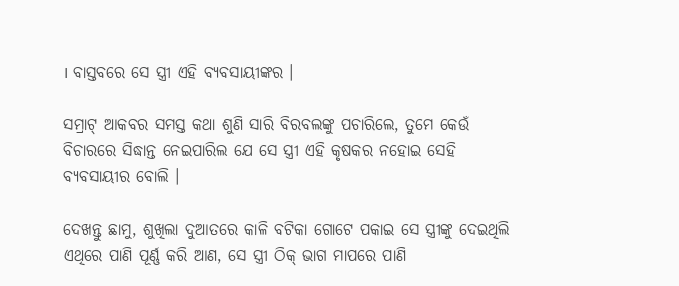। ବାସ୍ତବରେ ସେ ସ୍ତ୍ରୀ ଏହି ବ୍ୟବସାୟୀଙ୍କର ।

ସମ୍ରାଟ୍ ଆକବର ସମସ୍ତ କଥା ଶୁଣି ସାରି ବିରବଲଙ୍କୁ ପଚାରିଲେ, ତୁମେ କେଉଁ ବିଚାରରେ ସିଦ୍ଧାନ୍ତ ନେଇପାରିଲ ଯେ ସେ ସ୍ତ୍ରୀ ଏହି କୃଷକର ନହୋଇ ସେହି ବ୍ୟବସାୟୀର ବୋଲି ।

ଦେଖନ୍ତୁ ଛାମୁ, ଶୁଖିଲା ଦୁଆତରେ କାଳି ବଟିକା ଗୋଟେ ପକାଇ ସେ ସ୍ତ୍ରୀଙ୍କୁ ଦେଇଥିଲି ଏଥିରେ ପାଣି ପୂର୍ଣ୍ଣ କରି ଆଣ, ସେ ସ୍ତ୍ରୀ ଠିକ୍ ଭାଗ ମାପରେ ପାଣି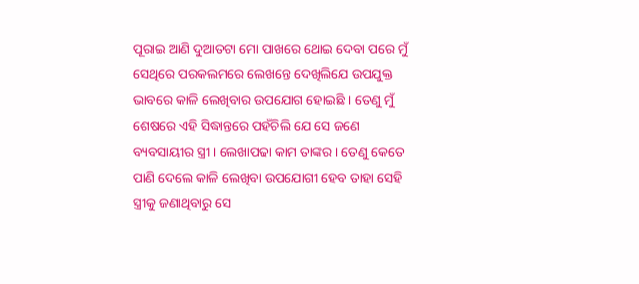ପୂରାଇ ଆଣି ଦୁଆତଟା ମୋ ପାଖରେ ଥୋଇ ଦେବା ପରେ ମୁଁ ସେଥିରେ ପରକଲମରେ ଲେଖନ୍ତେ ଦେଖିଲିଯେ ଉପଯୁକ୍ତ ଭାବରେ କାଳି ଲେଖିବାର ଉପଯୋଗ ହୋଇଛି । ତେଣୁ ମୁଁ ଶେଷରେ ଏହି ସିଦ୍ଧାନ୍ତରେ ପହଁଚିଲି ଯେ ସେ ଜଣେ ବ୍ୟବସାୟୀର ସ୍ତ୍ରୀ । ଲେଖାପଢା କାମ ତାଙ୍କର । ତେଣୁ କେତେ ପାଣି ଦେଲେ କାଳି ଲେଖିବା ଉପଯୋଗୀ ହେବ ତାହା ସେହି ସ୍ତ୍ରୀକୁ ଜଣାଥିବାରୁ ସେ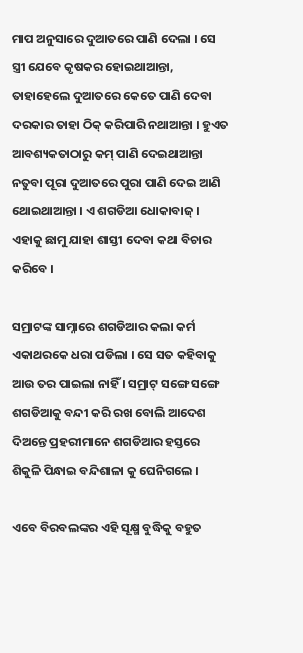ମାପ ଅନୁସାରେ ଦୁଆତରେ ପାଣି ଦେଲା । ସେ ସ୍ତ୍ରୀ ଯେବେ କୃଷକର ହୋଇଥାଆନ୍ତା, ତାହାହେଲେ ଦୁଆତରେ କେତେ ପାଣି ଦେବା ଦରକାର ତାହା ଠିକ୍ କରିପାରି ନଥାଆନ୍ତା । ହୁଏତ ଆବଶ୍ୟକତାଠାରୁ କମ୍ ପାଣି ଦେଇଥାଆନ୍ତା ନତୁବା ପୂରା ଦୁଆତରେ ପୁରା ପାଣି ଦେଇ ଆଣି ଥୋଇଥାଆନ୍ତା । ଏ ଶଗଡିଆ ଧୋକାବାଜ୍ । ଏହାକୁ ଛାମୁ ଯାହା ଶାସ୍ତୀ ଦେବା କଥା ବିଚାର କରିବେ ।

ସମ୍ରାଟଙ୍କ ସାମ୍ନାରେ ଶଗଡିଆର କଲା କର୍ମ ଏକାଥରକେ ଧରା ପଡିଲା । ସେ ସତ କହିବାକୁ ଆଉ ତର ପାଇଲା ନାହିଁ । ସମ୍ରାଟ୍ ସଙ୍ଗେ ସଙ୍ଗେ ଶଗଡିଆକୁ ବନ୍ଦୀ କରି ରଖ ବୋଲି ଆଦେଶ ଦିଅନ୍ତେ ପ୍ରହରୀମାନେ ଶଗଡିଆର ହସ୍ତରେ ଶିକୁଳି ପିନ୍ଧାଇ ବନ୍ଦିଶାଳା କୁ ଘେନିଗଲେ ।

ଏବେ ବିରବଲଙ୍କର ଏହି ସୂକ୍ଷ୍ମ ବୁଦ୍ଧିକୁ ବହୁତ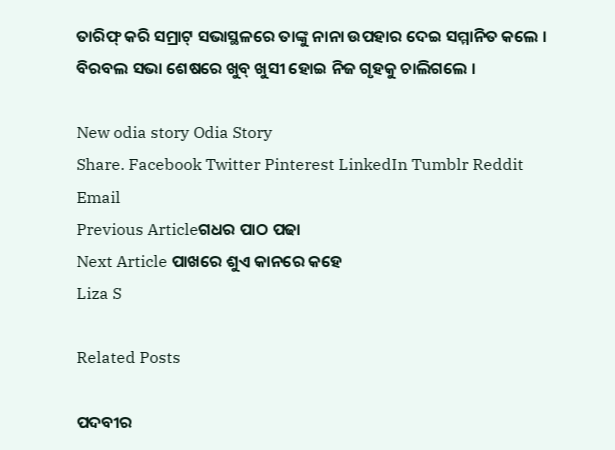ତାରିଫ୍ କରି ସମ୍ରାଟ୍ ସଭାସ୍ଥଳରେ ତାଙ୍କୁ ନାନା ଉପହାର ଦେଇ ସମ୍ମାନିତ କଲେ । ବିରବଲ ସଭା ଶେଷରେ ଖୁବ୍ ଖୁସୀ ହୋଇ ନିଜ ଗୃହକୁ ଚାଲିଗଲେ ।

New odia story Odia Story
Share. Facebook Twitter Pinterest LinkedIn Tumblr Reddit Email
Previous Articleଗଧର ପାଠ ପଢା
Next Article ପାଖରେ ଶୁଏ କାନରେ କହେ
Liza S

Related Posts

ପଦବୀର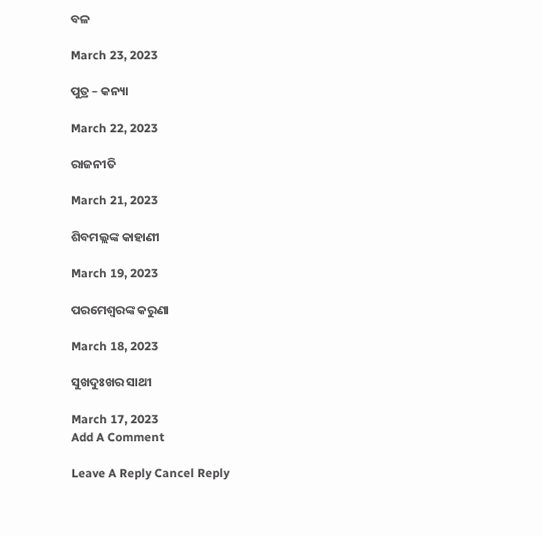ବଳ

March 23, 2023

ପୁତ୍ର – କନ୍ୟା

March 22, 2023

ରାଜନୀତି

March 21, 2023

ଶିବମଲ୍ଲଙ୍କ କାହାଣୀ

March 19, 2023

ପରମେଶ୍ୱରଙ୍କ କରୁଣା

March 18, 2023

ସୁଖଦୁଃଖର ସାଥୀ

March 17, 2023
Add A Comment

Leave A Reply Cancel Reply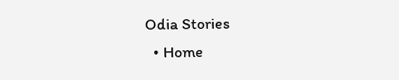Odia Stories
  • Home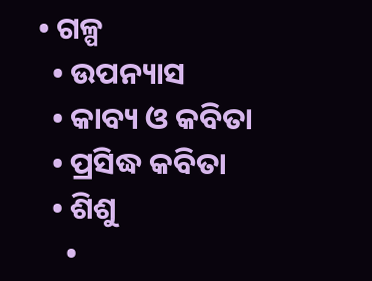• ଗଳ୍ପ
  • ଉପନ୍ୟାସ
  • କାବ୍ୟ ଓ କବିତା
  • ପ୍ରସିଦ୍ଧ କବିତା
  • ଶିଶୁ
    •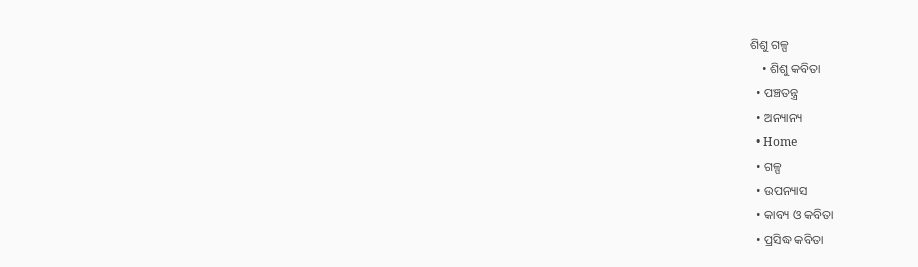ଶିଶୁ ଗଳ୍ପ
    • ଶିଶୁ କବିତା
  • ପଞ୍ଚତନ୍ତ୍ର
  • ଅନ୍ୟାନ୍ୟ
  • Home
  • ଗଳ୍ପ
  • ଉପନ୍ୟାସ
  • କାବ୍ୟ ଓ କବିତା
  • ପ୍ରସିଦ୍ଧ କବିତା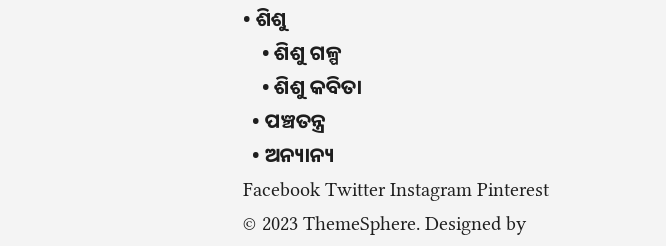• ଶିଶୁ
    • ଶିଶୁ ଗଳ୍ପ
    • ଶିଶୁ କବିତା
  • ପଞ୍ଚତନ୍ତ୍ର
  • ଅନ୍ୟାନ୍ୟ
Facebook Twitter Instagram Pinterest
© 2023 ThemeSphere. Designed by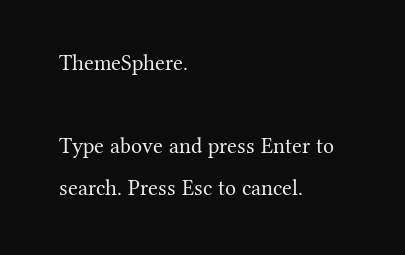ThemeSphere.

Type above and press Enter to search. Press Esc to cancel.